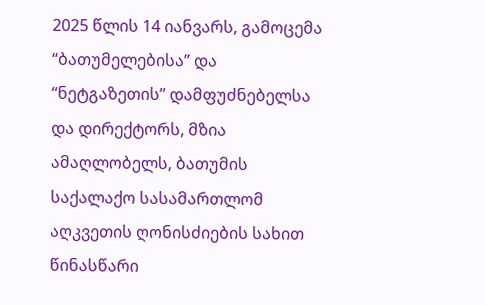2025 წლის 14 იანვარს, გამოცემა “ბათუმელებისა” და “ნეტგაზეთის” დამფუძნებელსა და დირექტორს, მზია ამაღლობელს, ბათუმის საქალაქო სასამართლომ აღკვეთის ღონისძიების სახით წინასწარი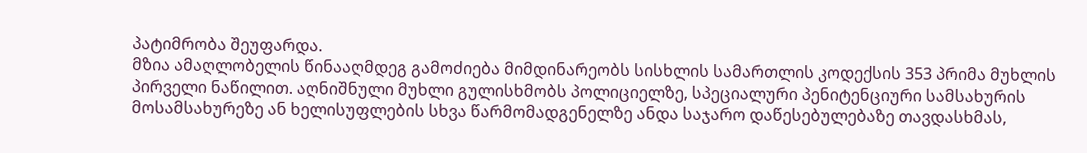პატიმრობა შეუფარდა.
მზია ამაღლობელის წინააღმდეგ გამოძიება მიმდინარეობს სისხლის სამართლის კოდექსის 353 პრიმა მუხლის პირველი ნაწილით. აღნიშნული მუხლი გულისხმობს პოლიციელზე, სპეციალური პენიტენციური სამსახურის მოსამსახურეზე ან ხელისუფლების სხვა წარმომადგენელზე ანდა საჯარო დაწესებულებაზე თავდასხმას,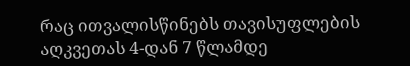რაც ითვალისწინებს თავისუფლების აღკვეთას 4-დან 7 წლამდე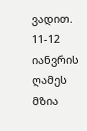ვადით.
11-12 იანვრის ღამეს მზია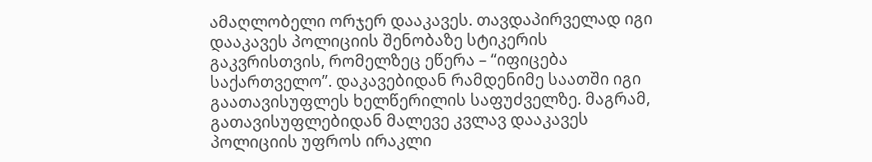ამაღლობელი ორჯერ დააკავეს. თავდაპირველად იგი დააკავეს პოლიციის შენობაზე სტიკერის გაკვრისთვის, რომელზეც ეწერა – “იფიცება საქართველო”. დაკავებიდან რამდენიმე საათში იგი გაათავისუფლეს ხელწერილის საფუძველზე. მაგრამ, გათავისუფლებიდან მალევე კვლავ დააკავეს პოლიციის უფროს ირაკლი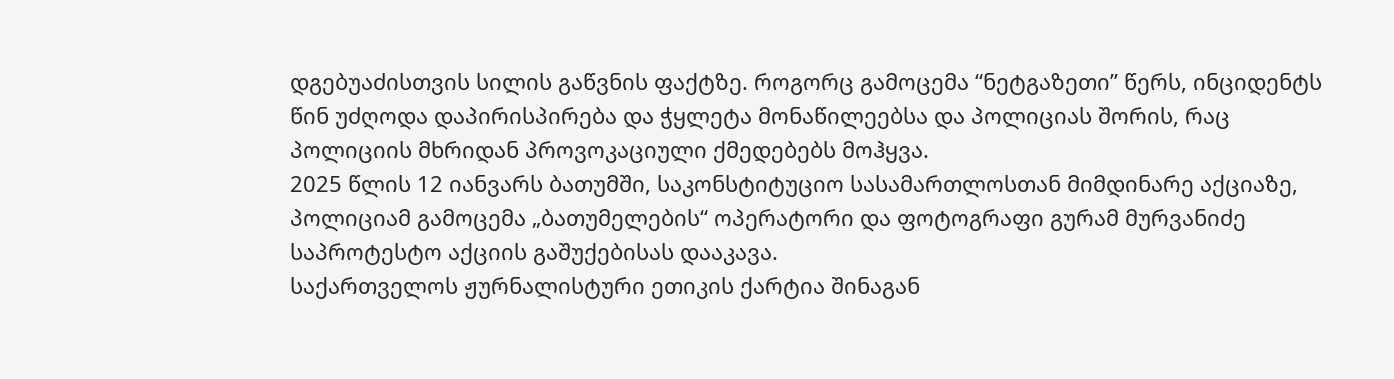დგებუაძისთვის სილის გაწვნის ფაქტზე. როგორც გამოცემა “ნეტგაზეთი” წერს, ინციდენტს წინ უძღოდა დაპირისპირება და ჭყლეტა მონაწილეებსა და პოლიციას შორის, რაც პოლიციის მხრიდან პროვოკაციული ქმედებებს მოჰყვა.
2025 წლის 12 იანვარს ბათუმში, საკონსტიტუციო სასამართლოსთან მიმდინარე აქციაზე, პოლიციამ გამოცემა „ბათუმელების“ ოპერატორი და ფოტოგრაფი გურამ მურვანიძე საპროტესტო აქციის გაშუქებისას დააკავა.
საქართველოს ჟურნალისტური ეთიკის ქარტია შინაგან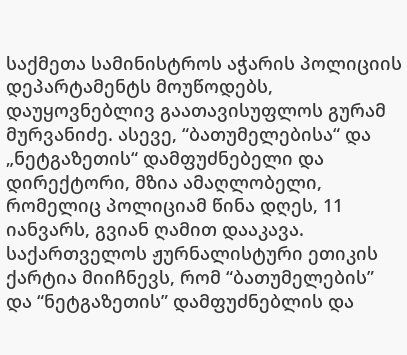საქმეთა სამინისტროს აჭარის პოლიციის დეპარტამენტს მოუწოდებს, დაუყოვნებლივ გაათავისუფლოს გურამ მურვანიძე. ასევე, “ბათუმელებისა“ და „ნეტგაზეთის“ დამფუძნებელი და დირექტორი, მზია ამაღლობელი, რომელიც პოლიციამ წინა დღეს, 11 იანვარს, გვიან ღამით დააკავა.
საქართველოს ჟურნალისტური ეთიკის ქარტია მიიჩნევს, რომ “ბათუმელების” და “ნეტგაზეთის” დამფუძნებლის და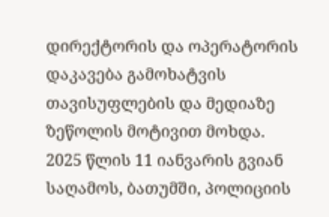დირექტორის და ოპერატორის დაკავება გამოხატვის თავისუფლების და მედიაზე ზეწოლის მოტივით მოხდა.
2025 წლის 11 იანვარის გვიან საღამოს, ბათუმში, პოლიციის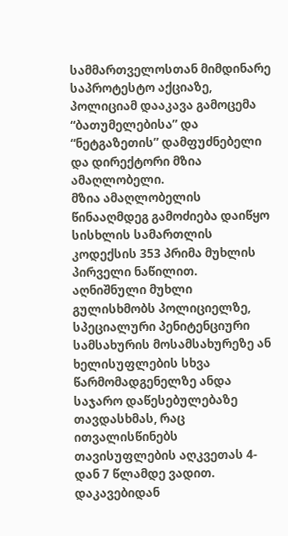სამმართველოსთან მიმდინარე საპროტესტო აქციაზე, პოლიციამ დააკავა გამოცემა “ბათუმელებისა” და “ნეტგაზეთის” დამფუძნებელი და დირექტორი მზია ამაღლობელი.
მზია ამაღლობელის წინააღმდეგ გამოძიება დაიწყო სისხლის სამართლის კოდექსის 353 პრიმა მუხლის პირველი ნაწილით. აღნიშნული მუხლი გულისხმობს პოლიციელზე, სპეციალური პენიტენციური სამსახურის მოსამსახურეზე ან ხელისუფლების სხვა წარმომადგენელზე ანდა საჯარო დაწესებულებაზე თავდასხმას, რაც ითვალისწინებს თავისუფლების აღკვეთას 4-დან 7 წლამდე ვადით.
დაკავებიდან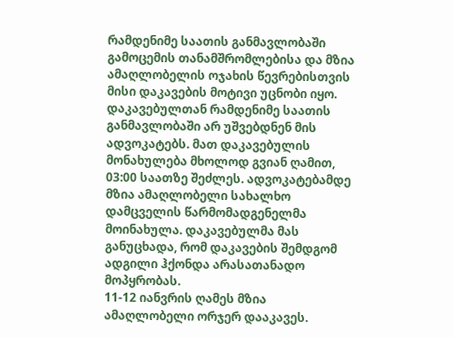რამდენიმე საათის განმავლობაში გამოცემის თანამშრომლებისა და მზია ამაღლობელის ოჯახის წევრებისთვის მისი დაკავების მოტივი უცნობი იყო. დაკავებულთან რამდენიმე საათის განმავლობაში არ უშვებდნენ მის ადვოკატებს. მათ დაკავებულის მონახულება მხოლოდ გვიან ღამით, 03:00 საათზე შეძლეს. ადვოკატებამდე მზია ამაღლობელი სახალხო დამცველის წარმომადგენელმა მოინახულა. დაკავებულმა მას განუცხადა, რომ დაკავების შემდგომ ადგილი ჰქონდა არასათანადო მოპყრობას.
11-12 იანვრის ღამეს მზია ამაღლობელი ორჯერ დააკავეს.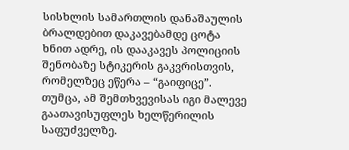სისხლის სამართლის დანაშაულის ბრალდებით დაკავებამდე ცოტა ხნით ადრე, ის დააკავეს პოლიციის შენობაზე სტიკერის გაკვრისთვის, რომელზეც ეწერა – “გაიფიცე”. თუმცა, ამ შემთხვევისას იგი მალევე გაათავისუფლეს ხელწერილის საფუძველზე.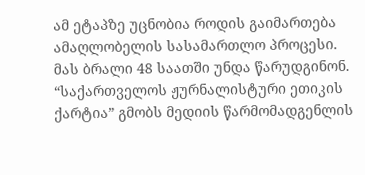ამ ეტაპზე უცნობია როდის გაიმართება ამაღლობელის სასამართლო პროცესი. მას ბრალი 48 საათში უნდა წარუდგინონ.
“საქართველოს ჟურნალისტური ეთიკის ქარტია” გმობს მედიის წარმომადგენლის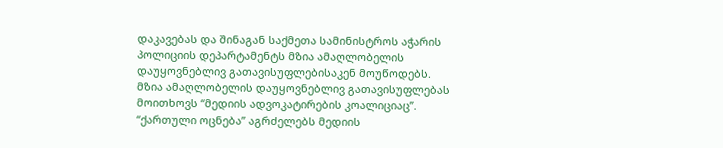დაკავებას და შინაგან საქმეთა სამინისტროს აჭარის პოლიციის დეპარტამენტს მზია ამაღლობელის დაუყოვნებლივ გათავისუფლებისაკენ მოუწოდებს.
მზია ამაღლობელის დაუყოვნებლივ გათავისუფლებას მოითხოვს “მედიის ადვოკატირების კოალიციაც”. “ქართული ოცნება” აგრძელებს მედიის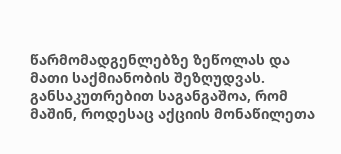წარმომადგენლებზე ზეწოლას და მათი საქმიანობის შეზღუდვას. განსაკუთრებით საგანგაშოა, რომ მაშინ, როდესაც აქციის მონაწილეთა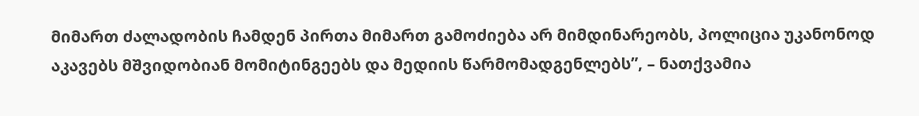მიმართ ძალადობის ჩამდენ პირთა მიმართ გამოძიება არ მიმდინარეობს, პოლიცია უკანონოდ აკავებს მშვიდობიან მომიტინგეებს და მედიის წარმომადგენლებს”, – ნათქვამია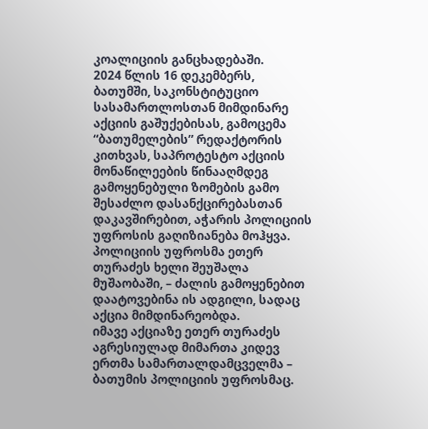კოალიციის განცხადებაში.
2024 წლის 16 დეკემბერს, ბათუმში, საკონსტიტუციო სასამართლოსთან მიმდინარე აქციის გაშუქებისას, გამოცემა “ბათუმელების” რედაქტორის კითხვას, საპროტესტო აქციის მონაწილეების წინააღმდეგ გამოყენებული ზომების გამო შესაძლო დასანქცირებასთან დაკავშირებით, აჭარის პოლიციის უფროსის გაღიზიანება მოჰყვა. პოლიციის უფროსმა ეთერ თურაძეს ხელი შეუშალა მუშაობაში, – ძალის გამოყენებით დაატოვებინა ის ადგილი, სადაც აქცია მიმდინარეობდა.
იმავე აქციაზე ეთერ თურაძეს აგრესიულად მიმართა კიდევ ერთმა სამართალდამცველმა – ბათუმის პოლიციის უფროსმაც.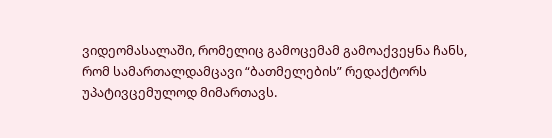ვიდეომასალაში, რომელიც გამოცემამ გამოაქვეყნა ჩანს, რომ სამართალდამცავი “ბათმელების” რედაქტორს უპატივცემულოდ მიმართავს.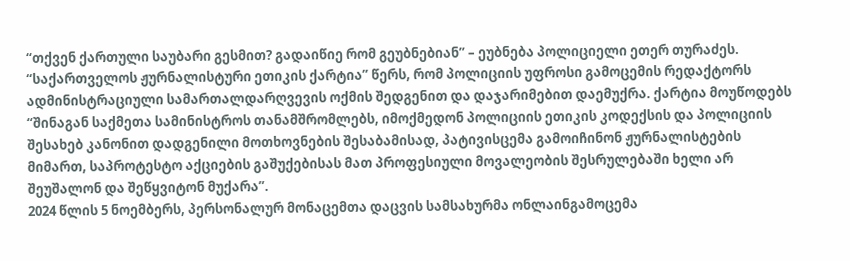“თქვენ ქართული საუბარი გესმით? გადაიწიე რომ გეუბნებიან” – ეუბნება პოლიციელი ეთერ თურაძეს.
“საქართველოს ჟურნალისტური ეთიკის ქარტია” წერს, რომ პოლიციის უფროსი გამოცემის რედაქტორს ადმინისტრაციული სამართალდარღვევის ოქმის შედგენით და დაჯარიმებით დაემუქრა. ქარტია მოუწოდებს “შინაგან საქმეთა სამინისტროს თანამშრომლებს, იმოქმედონ პოლიციის ეთიკის კოდექსის და პოლიციის შესახებ კანონით დადგენილი მოთხოვნების შესაბამისად, პატივისცემა გამოიჩინონ ჟურნალისტების მიმართ, საპროტესტო აქციების გაშუქებისას მათ პროფესიული მოვალეობის შესრულებაში ხელი არ შეუშალონ და შეწყვიტონ მუქარა”.
2024 წლის 5 ნოემბერს, პერსონალურ მონაცემთა დაცვის სამსახურმა ონლაინგამოცემა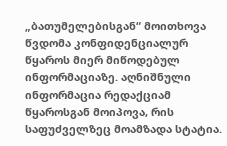„ბათუმელებისგან“ მოითხოვა წვდომა კონფიდენციალურ წყაროს მიერ მიწოდებულ ინფორმაციაზე. აღნიშნული ინფორმაცია რედაქციამ წყაროსგან მოიპოვა, რის საფუძველზეც მოამზადა სტატია.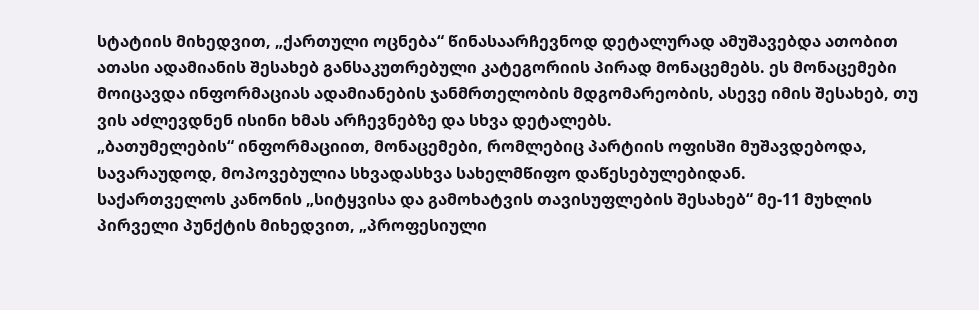სტატიის მიხედვით, „ქართული ოცნება“ წინასაარჩევნოდ დეტალურად ამუშავებდა ათობით ათასი ადამიანის შესახებ განსაკუთრებული კატეგორიის პირად მონაცემებს. ეს მონაცემები მოიცავდა ინფორმაციას ადამიანების ჯანმრთელობის მდგომარეობის, ასევე იმის შესახებ, თუ ვის აძლევდნენ ისინი ხმას არჩევნებზე და სხვა დეტალებს.
„ბათუმელების“ ინფორმაციით, მონაცემები, რომლებიც პარტიის ოფისში მუშავდებოდა, სავარაუდოდ, მოპოვებულია სხვადასხვა სახელმწიფო დაწესებულებიდან.
საქართველოს კანონის „სიტყვისა და გამოხატვის თავისუფლების შესახებ“ მე-11 მუხლის პირველი პუნქტის მიხედვით, „პროფესიული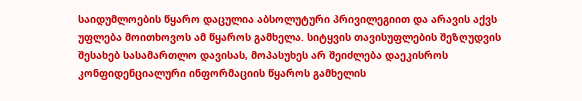საიდუმლოების წყარო დაცულია აბსოლუტური პრივილეგიით და არავის აქვს უფლება მოითხოვოს ამ წყაროს გამხელა. სიტყვის თავისუფლების შეზღუდვის შესახებ სასამართლო დავისას, მოპასუხეს არ შეიძლება დაეკისროს კონფიდენციალური ინფორმაციის წყაროს გამხელის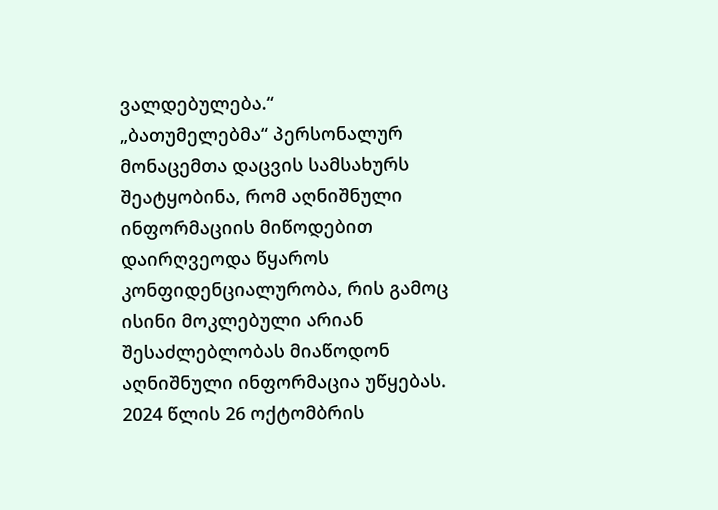ვალდებულება.“
„ბათუმელებმა“ პერსონალურ მონაცემთა დაცვის სამსახურს შეატყობინა, რომ აღნიშნული ინფორმაციის მიწოდებით დაირღვეოდა წყაროს კონფიდენციალურობა, რის გამოც ისინი მოკლებული არიან შესაძლებლობას მიაწოდონ აღნიშნული ინფორმაცია უწყებას.
2024 წლის 26 ოქტომბრის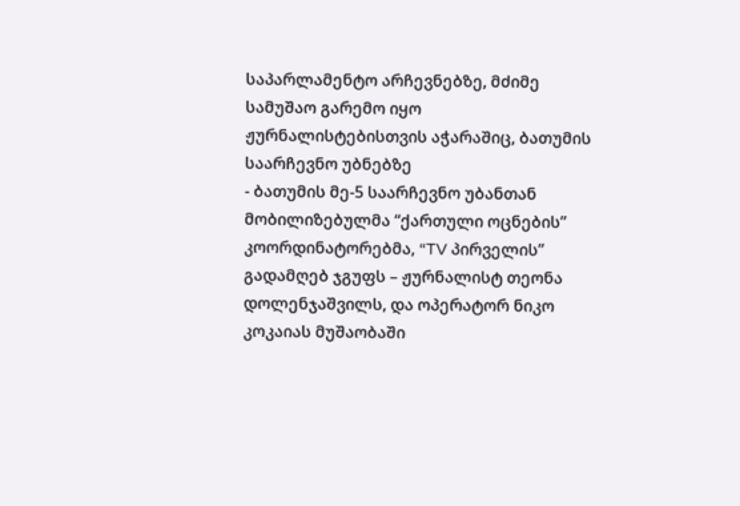საპარლამენტო არჩევნებზე, მძიმე სამუშაო გარემო იყო ჟურნალისტებისთვის აჭარაშიც, ბათუმის საარჩევნო უბნებზე
- ბათუმის მე-5 საარჩევნო უბანთან მობილიზებულმა “ქართული ოცნების” კოორდინატორებმა, “TV პირველის” გადამღებ ჯგუფს – ჟურნალისტ თეონა დოლენჯაშვილს, და ოპერატორ ნიკო კოკაიას მუშაობაში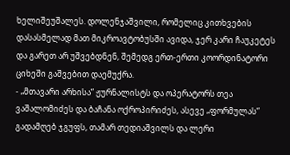ხელიშეუშალეს. დოლენჯაშვილი, რომელიც კითხვების დასასმელად მათ მიკროავტობუსში ავიდა, ჯერ კარი ჩაუკეტეს და გარეთ არ უშვებდნენ, შემედგ ერთ-ერთი კოორდინატორი ციხეში გაშვებით დაემუქრა.
- „მთავარი არხისა“ ჟურნალისტს და ოპერატორს თეა ვაშალომიძეს და ბაჩანა ოქროპირიძეს, ასევე „ფორმულას“ გადამღებ ჯგუფს, თამარ თედიაშვილს და ლერი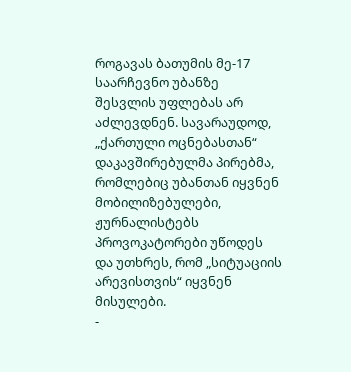როგავას ბათუმის მე-17 საარჩევნო უბანზე შესვლის უფლებას არ აძლევდნენ. სავარაუდოდ, „ქართული ოცნებასთან“ დაკავშირებულმა პირებმა, რომლებიც უბანთან იყვნენ მობილიზებულები, ჟურნალისტებს პროვოკატორები უწოდეს და უთხრეს, რომ „სიტუაციის არევისთვის“ იყვნენ მისულები.
-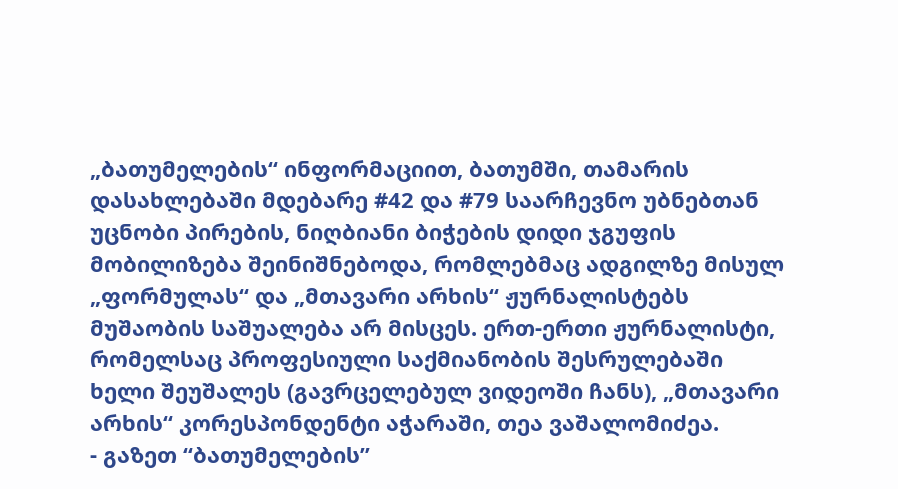„ბათუმელების“ ინფორმაციით, ბათუმში, თამარის დასახლებაში მდებარე #42 და #79 საარჩევნო უბნებთან უცნობი პირების, ნიღბიანი ბიჭების დიდი ჯგუფის მობილიზება შეინიშნებოდა, რომლებმაც ადგილზე მისულ „ფორმულას“ და „მთავარი არხის“ ჟურნალისტებს მუშაობის საშუალება არ მისცეს. ერთ-ერთი ჟურნალისტი, რომელსაც პროფესიული საქმიანობის შესრულებაში ხელი შეუშალეს (გავრცელებულ ვიდეოში ჩანს), „მთავარი არხის“ კორესპონდენტი აჭარაში, თეა ვაშალომიძეა.
- გაზეთ “ბათუმელების”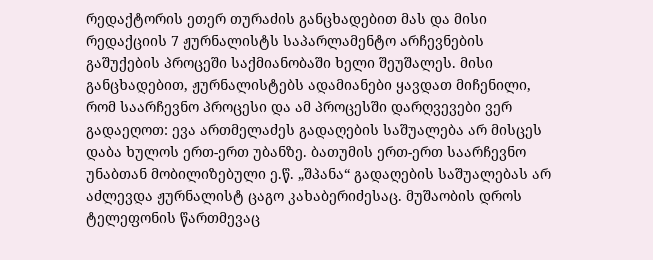რედაქტორის ეთერ თურაძის განცხადებით მას და მისი რედაქციის 7 ჟურნალისტს საპარლამენტო არჩევნების გაშუქების პროცეში საქმიანობაში ხელი შეუშალეს. მისი განცხადებით, ჟურნალისტებს ადამიანები ყავდათ მიჩენილი, რომ საარჩევნო პროცესი და ამ პროცესში დარღვევები ვერ გადაეღოთ: ევა ართმელაძეს გადაღების საშუალება არ მისცეს დაბა ხულოს ერთ-ერთ უბანზე. ბათუმის ერთ-ერთ საარჩევნო უნაბთან მობილიზებული ე.წ. „შპანა“ გადაღების საშუალებას არ აძლევდა ჟურნალისტ ცაგო კახაბერიძესაც. მუშაობის დროს ტელეფონის წართმევაც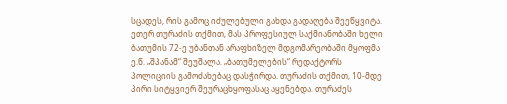სცადეს, რის გამოც იძულებული გახდა გადაღება შეეწყვიტა. ეთერ თურაძის თქმით, მას პროფესიულ საქმიანობაში ხელი ბათუმის 72-ე უბანთან არაფხიზელ მდგომარეობაში მყოფმა ე.წ. „შპანამ“ შეუშალა. „ბათუმელების“ რედაქტორს პოლიციის გამოძახებაც დასჭირდა. თურაძის თქმით, 10-მდე პირი სიტყვიერ შეურაცხყოფასაც აყენებდა. თურაძეს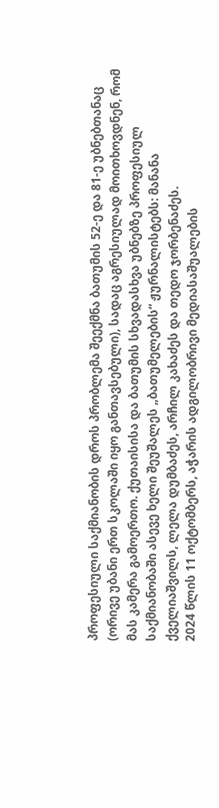პროფესიული საქმიანობის დროს პრობლემა შეექმნა ბათუმის 52-ე და 81-ე უბნებთანაც (ორივე უბანი ერთ სკოლაში იყო განთავსებული), სადაც აგრესიულად მოითხოვდნენ, რომ მას კამერა გამოერთო. ქუთაისისა და ბათუმის სხვადასხვა უბნებზე პროფესიულ საქმიანობაში ასევე ხელი შეუშალეს „ბათუმელების“ ჟურნალისტებს: მანანა ქველიაშვილს, ლელა დუმბაძეს, არჩილ კახაძეს და თედო ჯორბენაძეს.
2024 წლის 11 ოქტომბერს, აჭარის ადგილობრივი მედიასაშუალების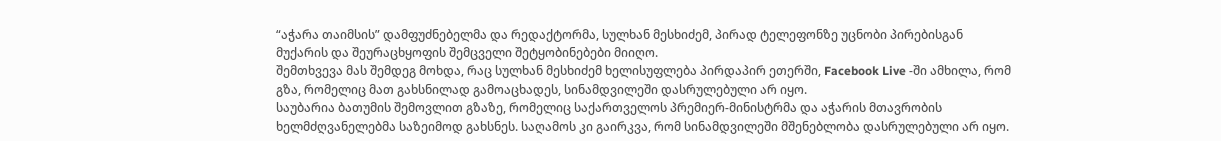“აჭარა თაიმსის” დამფუძნებელმა და რედაქტორმა, სულხან მესხიძემ, პირად ტელეფონზე უცნობი პირებისგან მუქარის და შეურაცხყოფის შემცველი შეტყობინებები მიიღო.
შემთხვევა მას შემდეგ მოხდა, რაც სულხან მესხიძემ ხელისუფლება პირდაპირ ეთერში, Facebook Live -ში ამხილა, რომ გზა, რომელიც მათ გახსნილად გამოაცხადეს, სინამდვილეში დასრულებული არ იყო.
საუბარია ბათუმის შემოვლით გზაზე, რომელიც საქართველოს პრემიერ-მინისტრმა და აჭარის მთავრობის ხელმძღვანელებმა საზეიმოდ გახსნეს. საღამოს კი გაირკვა, რომ სინამდვილეში მშენებლობა დასრულებული არ იყო.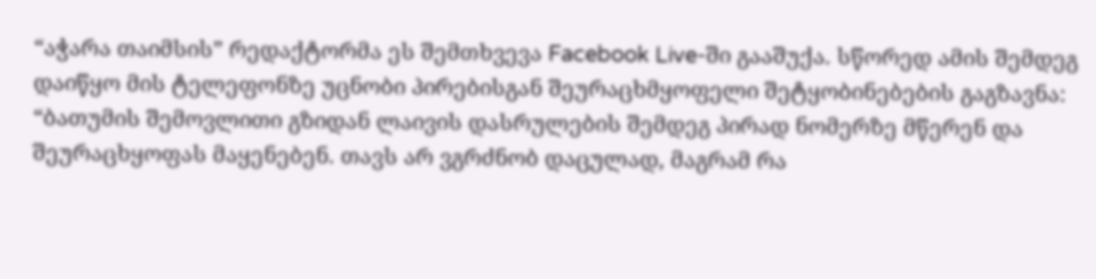“აჭარა თაიმსის” რედაქტორმა ეს შემთხვევა Facebook Live-ში გააშუქა. სწორედ ამის შემდეგ დაიწყო მის ტელეფონზე უცნობი პირებისგან შეურაცხმყოფელი შეტყობინებების გაგზავნა:
“ბათუმის შემოვლითი გზიდან ლაივის დასრულების შემდეგ პირად ნომერზე მწერენ და შეურაცხყოფას მაყენებენ. თავს არ ვგრძნობ დაცულად, მაგრამ რა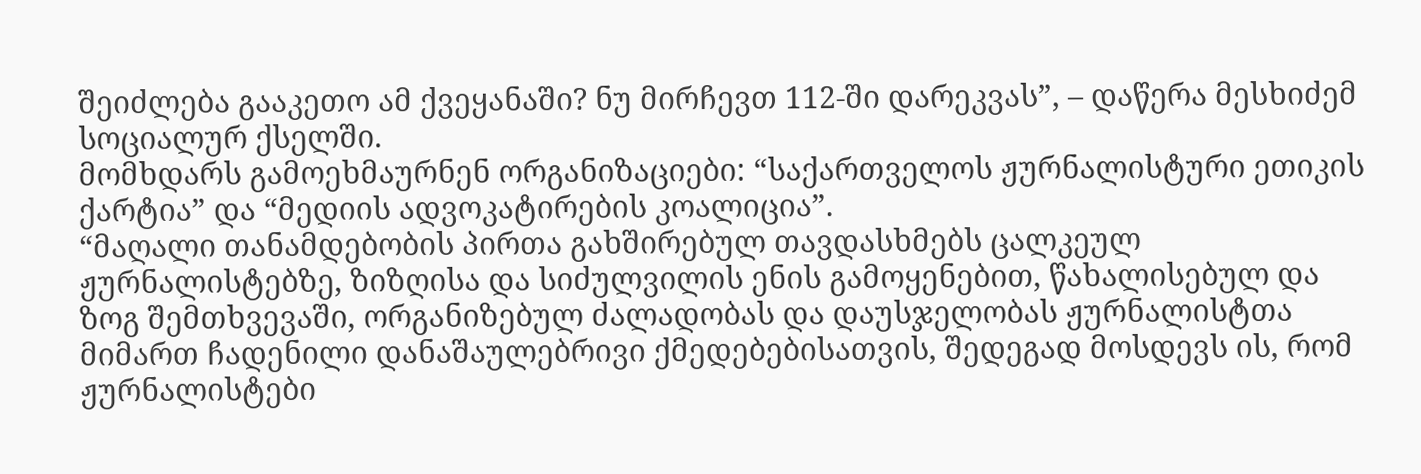შეიძლება გააკეთო ამ ქვეყანაში? ნუ მირჩევთ 112-ში დარეკვას”, – დაწერა მესხიძემ სოციალურ ქსელში.
მომხდარს გამოეხმაურნენ ორგანიზაციები: “საქართველოს ჟურნალისტური ეთიკის ქარტია” და “მედიის ადვოკატირების კოალიცია”.
“მაღალი თანამდებობის პირთა გახშირებულ თავდასხმებს ცალკეულ ჟურნალისტებზე, ზიზღისა და სიძულვილის ენის გამოყენებით, წახალისებულ და ზოგ შემთხვევაში, ორგანიზებულ ძალადობას და დაუსჯელობას ჟურნალისტთა მიმართ ჩადენილი დანაშაულებრივი ქმედებებისათვის, შედეგად მოსდევს ის, რომ ჟურნალისტები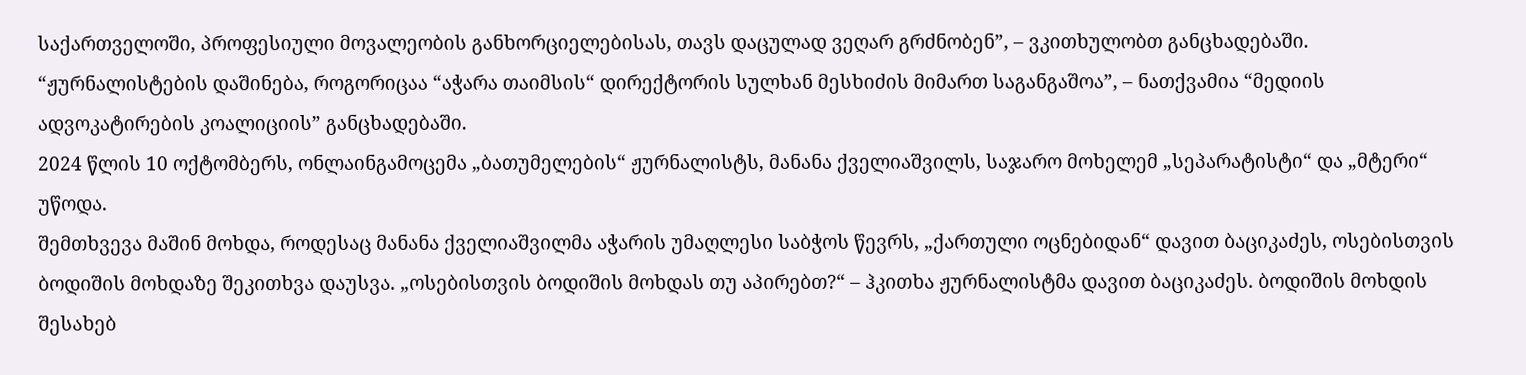საქართველოში, პროფესიული მოვალეობის განხორციელებისას, თავს დაცულად ვეღარ გრძნობენ”, – ვკითხულობთ განცხადებაში.
“ჟურნალისტების დაშინება, როგორიცაა “აჭარა თაიმსის“ დირექტორის სულხან მესხიძის მიმართ საგანგაშოა”, – ნათქვამია “მედიის ადვოკატირების კოალიციის” განცხადებაში.
2024 წლის 10 ოქტომბერს, ონლაინგამოცემა „ბათუმელების“ ჟურნალისტს, მანანა ქველიაშვილს, საჯარო მოხელემ „სეპარატისტი“ და „მტერი“ უწოდა.
შემთხვევა მაშინ მოხდა, როდესაც მანანა ქველიაშვილმა აჭარის უმაღლესი საბჭოს წევრს, „ქართული ოცნებიდან“ დავით ბაციკაძეს, ოსებისთვის ბოდიშის მოხდაზე შეკითხვა დაუსვა. „ოსებისთვის ბოდიშის მოხდას თუ აპირებთ?“ – ჰკითხა ჟურნალისტმა დავით ბაციკაძეს. ბოდიშის მოხდის შესახებ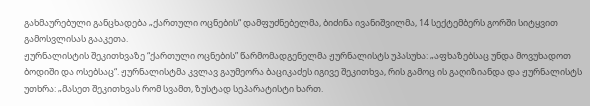გახმაურებული განცხადება „ქართული ოცნების“ დამფუძნებელმა, ბიძინა ივანიშვილმა, 14 სექტემბერს გორში სიტყვით გამოსვლისას გააკეთა.
ჟურნალისტის შეკითხვაზე “ქართული ოცნების” წარმომადგენელმა ჟურნალისტს უპასუხა: „აფხაზებსაც უნდა მოვუხადოთ ბოდიში და ოსებსაც“. ჟურნალისტმა კვლავ გაუმეორა ბაციკაძეს იგივე შეკითხვა, რის გამოც ის გაღიზიანდა და ჟურნალისტს უთხრა: „მასეთ შეკითხვას რომ სვამთ, ზუსტად სეპარატისტი ხართ.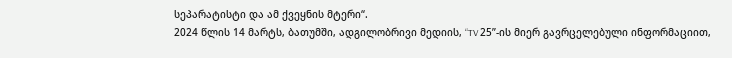სეპარატისტი და ამ ქვეყნის მტერი“.
2024 წლის 14 მარტს, ბათუმში, ადგილობრივი მედიის, “TV 25”-ის მიერ გავრცელებული ინფორმაციით,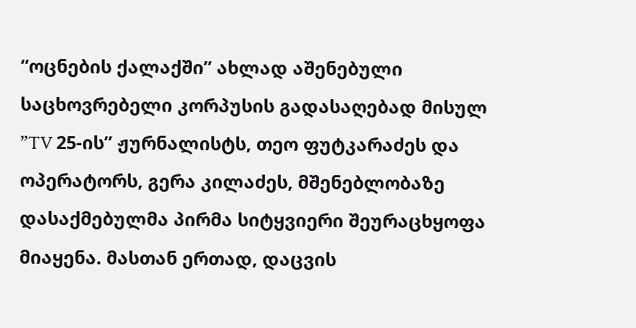“ოცნების ქალაქში” ახლად აშენებული საცხოვრებელი კორპუსის გადასაღებად მისულ ”TV 25-ის” ჟურნალისტს, თეო ფუტკარაძეს და ოპერატორს, გერა კილაძეს, მშენებლობაზე დასაქმებულმა პირმა სიტყვიერი შეურაცხყოფა მიაყენა. მასთან ერთად, დაცვის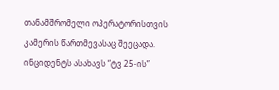თანამშრომელი ოპერატორისთვის კამერის წართმევასაც შეეცადა.
ინციდენტს ასახავს “ტვ 25-ის”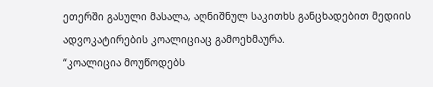ეთერში გასული მასალა, აღნიშნულ საკითხს განცხადებით მედიის ადვოკატირების კოალიციაც გამოეხმაურა.
“კოალიცია მოუწოდებს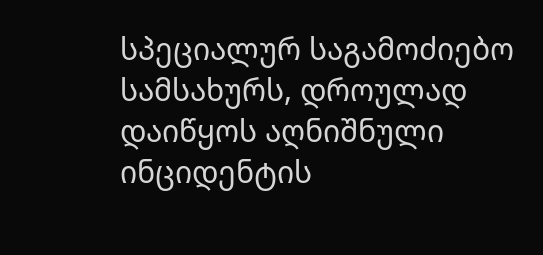სპეციალურ საგამოძიებო სამსახურს, დროულად დაიწყოს აღნიშნული ინციდენტის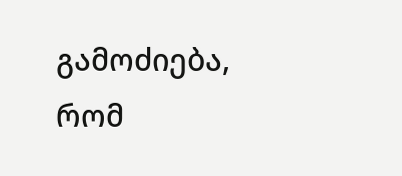გამოძიება, რომ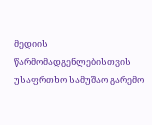მედიის წარმომადგენლებისთვის უსაფრთხო სამუშაო გარემო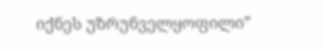იქნეს უზრუნველყოფილი”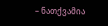– ნათქვამია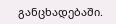განცხადებაში.